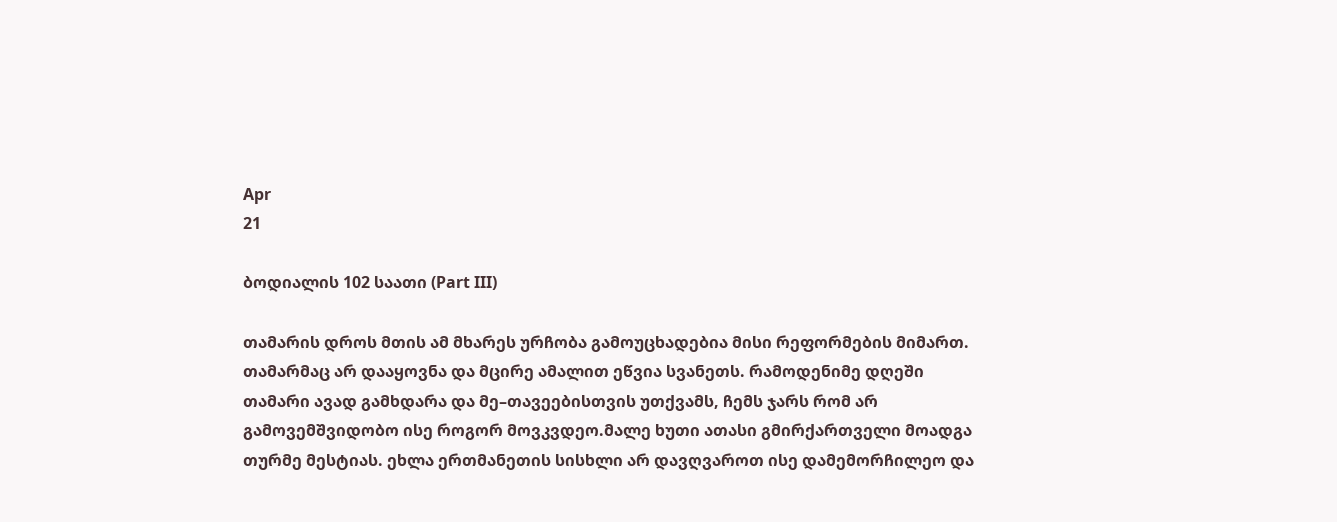Apr
21

ბოდიალის 102 საათი (Part III)

თამარის დროს მთის ამ მხარეს ურჩობა გამოუცხადებია მისი რეფორმების მიმართ. თამარმაც არ დააყოვნა და მცირე ამალით ეწვია სვანეთს. რამოდენიმე დღეში თამარი ავად გამხდარა და მე–თავეებისთვის უთქვამს, ჩემს ჯარს რომ არ გამოვემშვიდობო ისე როგორ მოვკვდეო.მალე ხუთი ათასი გმირქართველი მოადგა თურმე მესტიას. ეხლა ერთმანეთის სისხლი არ დავღვაროთ ისე დამემორჩილეო და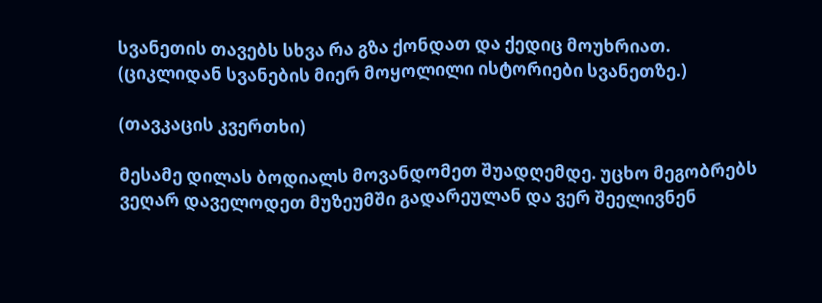სვანეთის თავებს სხვა რა გზა ქონდათ და ქედიც მოუხრიათ.
(ციკლიდან სვანების მიერ მოყოლილი ისტორიები სვანეთზე.)

(თავკაცის კვერთხი)

მესამე დილას ბოდიალს მოვანდომეთ შუადღემდე. უცხო მეგობრებს ვეღარ დაველოდეთ მუზეუმში გადარეულან და ვერ შეელივნენ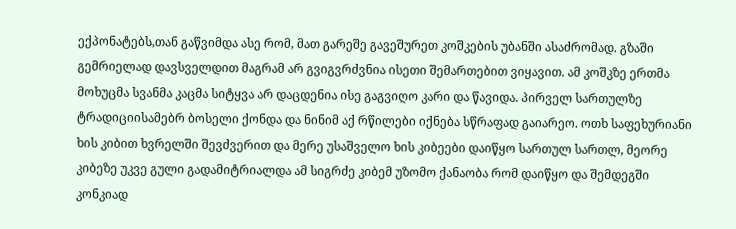ექპონატებს,თან გაწვიმდა ასე რომ, მათ გარეშე გავეშურეთ კოშკების უბანში ასაძრომად. გზაში გემრიელად დავსველდით მაგრამ არ გვიგვრძვნია ისეთი შემართებით ვიყავით. ამ კოშკზე ერთმა მოხუცმა სვანმა კაცმა სიტყვა არ დაცდენია ისე გაგვიღო კარი და წავიდა. პირველ სართულზე ტრადიციისამებრ ბოსელი ქონდა და ნინიმ აქ რწილები იქნება სწრაფად გაიარეო. ოთხ საფეხურიანი ხის კიბით ხვრელში შევძვერით და მერე უსაშველო ხის კიბეები დაიწყო სართულ სართლ, მეორე კიბეზე უკვე გული გადამიტრიალდა ამ სიგრძე კიბემ უზომო ქანაობა რომ დაიწყო და შემდეგში კონკიად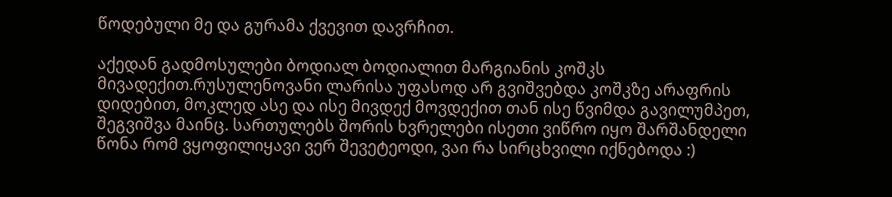წოდებული მე და გურამა ქვევით დავრჩით.

აქედან გადმოსულები ბოდიალ ბოდიალით მარგიანის კოშკს მივადექით.რუსულენოვანი ლარისა უფასოდ არ გვიშვებდა კოშკზე არაფრის დიდებით, მოკლედ ასე და ისე მივდექ მოვდექით თან ისე წვიმდა გავილუმპეთ, შეგვიშვა მაინც. სართულებს შორის ხვრელები ისეთი ვიწრო იყო შარშანდელი წონა რომ ვყოფილიყავი ვერ შევეტეოდი, ვაი რა სირცხვილი იქნებოდა :)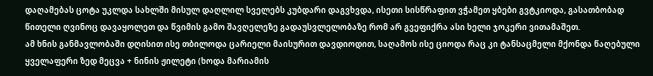დაღამებას ცოტა უკლდა სახლში მისულ დაღლილ სველებს კუბდარი დაგვხვდა, ისეთი სისწრაფით ვჭამეთ ყბები გვტკიოდა, გასათბობად წითელი ღვინოც დავაყოლეთ და წვიმის გამო შავღელეზე გადაუსვლელობაზე რომ არ გვეფიქრა ასი ხელი ჯოკერი ვითამაშეთ.
ამ ხნის განმავლობაში დღისით ისე თბილოდა ცარიელი მაისურით დავდიოდით, საღამოს ისე ციოდა რაც კი ტანსაცმელი მქონდა წაღებული ყველაფერი ზედ მეცვა + ნინის ჟილეტი (ხოდა მარიამის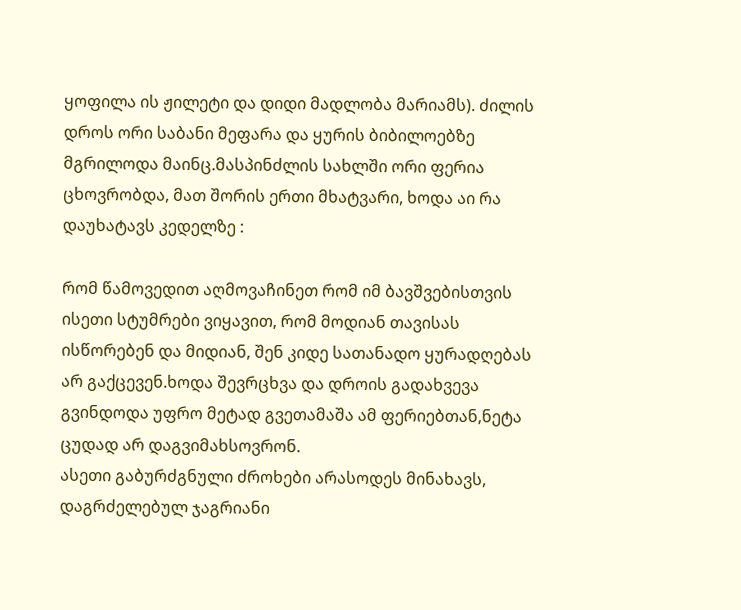ყოფილა ის ჟილეტი და დიდი მადლობა მარიამს). ძილის დროს ორი საბანი მეფარა და ყურის ბიბილოებზე მგრილოდა მაინც.მასპინძლის სახლში ორი ფერია ცხოვრობდა, მათ შორის ერთი მხატვარი, ხოდა აი რა დაუხატავს კედელზე :

რომ წამოვედით აღმოვაჩინეთ რომ იმ ბავშვებისთვის ისეთი სტუმრები ვიყავით, რომ მოდიან თავისას ისწორებენ და მიდიან, შენ კიდე სათანადო ყურადღებას არ გაქცევენ.ხოდა შევრცხვა და დროის გადახვევა გვინდოდა უფრო მეტად გვეთამაშა ამ ფერიებთან,ნეტა ცუდად არ დაგვიმახსოვრონ.
ასეთი გაბურძგნული ძროხები არასოდეს მინახავს, დაგრძელებულ ჯაგრიანი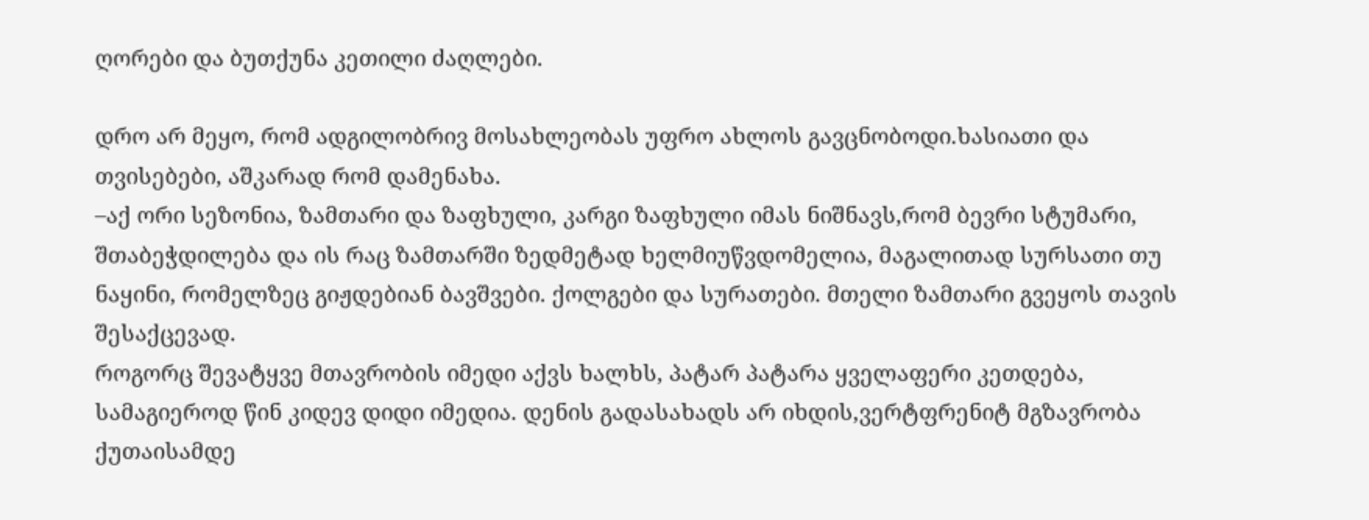ღორები და ბუთქუნა კეთილი ძაღლები.

დრო არ მეყო, რომ ადგილობრივ მოსახლეობას უფრო ახლოს გავცნობოდი.ხასიათი და თვისებები, აშკარად რომ დამენახა.
–აქ ორი სეზონია, ზამთარი და ზაფხული, კარგი ზაფხული იმას ნიშნავს,რომ ბევრი სტუმარი, შთაბეჭდილება და ის რაც ზამთარში ზედმეტად ხელმიუწვდომელია, მაგალითად სურსათი თუ ნაყინი, რომელზეც გიჟდებიან ბავშვები. ქოლგები და სურათები. მთელი ზამთარი გვეყოს თავის შესაქცევად.
როგორც შევატყვე მთავრობის იმედი აქვს ხალხს, პატარ პატარა ყველაფერი კეთდება, სამაგიეროდ წინ კიდევ დიდი იმედია. დენის გადასახადს არ იხდის,ვერტფრენიტ მგზავრობა ქუთაისამდე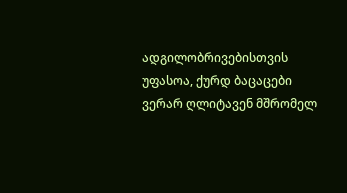ადგილობრივებისთვის უფასოა, ქურდ ბაცაცები ვერარ ღლიტავენ მშრომელ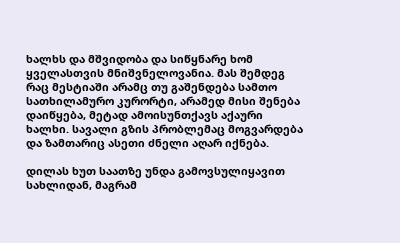ხალხს და მშვიდობა და სიწყნარე ხომ ყველასთვის მნიშვნელოვანია. მას შემდეგ რაც მესტიაში არამც თუ გაშენდება სამთო სათხილამურო კურორტი, არამედ მისი შენება დაიწყება, მეტად ამოისუნთქავს აქაური ხალხი. სავალი გზის პრობლემაც მოგვარდება და ზამთარიც ასეთი ძნელი აღარ იქნება.

დილას ხუთ საათზე უნდა გამოვსულიყავით სახლიდან, მაგრამ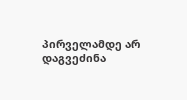პირველამდე არ დაგვეძინა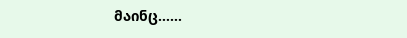მაინც……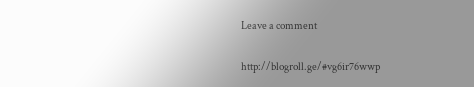Leave a comment

http://blogroll.ge/#vg6ir76wwp